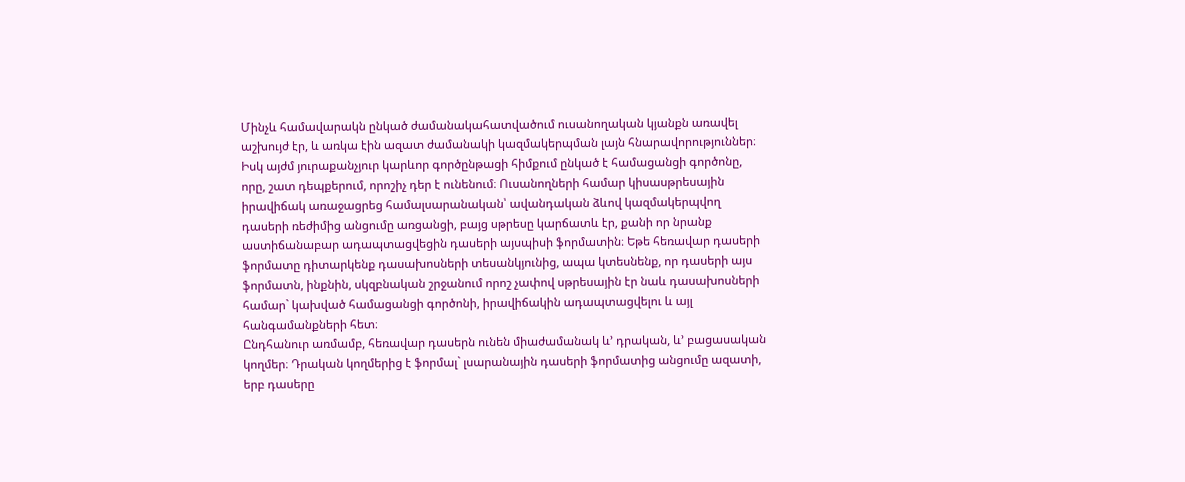Մինչև համավարակն ընկած ժամանակահատվածում ուսանողական կյանքն առավել աշխույժ էր, և առկա էին ազատ ժամանակի կազմակերպման լայն հնարավորություններ։ Իսկ այժմ յուրաքանչյուր կարևոր գործընթացի հիմքում ընկած է համացանցի գործոնը, որը, շատ դեպքերում, որոշիչ դեր է ունենում։ Ուսանողների համար կիսասթրեսային իրավիճակ առաջացրեց համալսարանական՝ ավանդական ձևով կազմակերպվող դասերի ռեժիմից անցումը առցանցի, բայց սթրեսը կարճատև էր, քանի որ նրանք աստիճանաբար ադապտացվեցին դասերի այսպիսի ֆորմատին։ Եթե հեռավար դասերի ֆորմատը դիտարկենք դասախոսների տեսանկյունից, ապա կտեսնենք, որ դասերի այս ֆորմատն, ինքնին, սկզբնական շրջանում որոշ չափով սթրեսային էր նաև դասախոսների համար` կախված համացանցի գործոնի, իրավիճակին ադապտացվելու և այլ հանգամանքների հետ։
Ընդհանուր առմամբ, հեռավար դասերն ունեն միաժամանակ և’ դրական, և’ բացասական կողմեր։ Դրական կողմերից է ֆորմալ` լսարանային դասերի ֆորմատից անցումը ազատի, երբ դասերը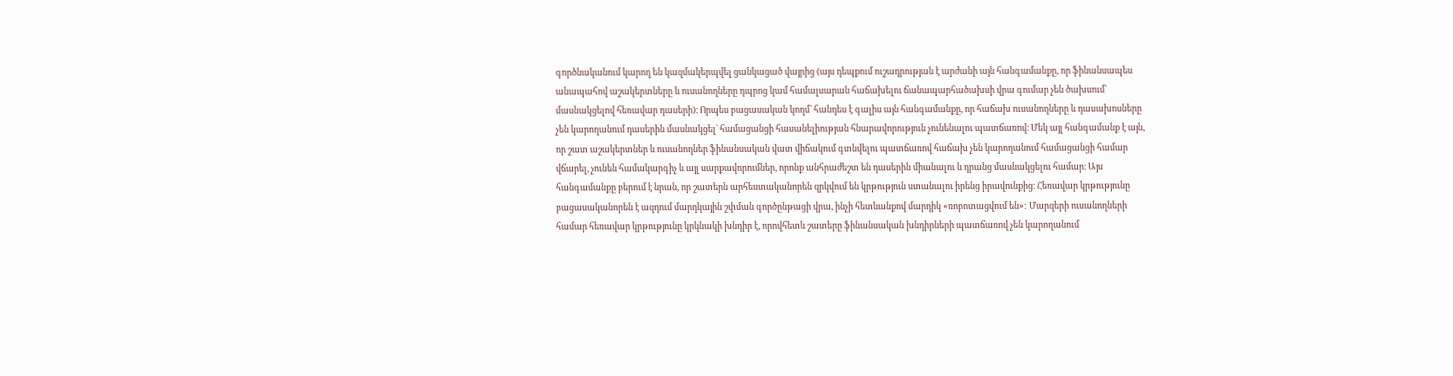գործնականում կարող են կազմակերպվել ցանկացած վայրից (այս դեպքում ուշադրության է արժանի այն հանգամանքը, որ ֆինանսապես անապահով աշակերտները և ուսանողները դպրոց կամ համալսարան հաճախելու ճանապարհածախսի վրա գումար չեն ծախսում` մասնակցելով հեռավար դասերի)։ Որպես բացասական կողմ` հանդես է գալիս այն հանգամանքը, որ հաճախ ուսանողները և դասախոսները չեն կարողանում դասերին մասնակցել` համացանցի հասանելիության հնարավորություն չունենալու պատճառով։ Մեկ այլ հանգամանք է այն, որ շատ աշակերտներ և ուսանողներ ֆինանսական վատ վիճակում գտնվելու պատճառով հաճախ չեն կարողանում համացանցի համար վճարել, չունեն համակարգիչ և այլ սարքավորումներ, որոնք անհրաժեշտ են դասերին միանալու և դրանց մասնակցելու համար։ Այս հանգամանքը բերում է նրան, որ շատերն արհեստականորեն զրկվում են կրթություն ստանալու իրենց իրավունքից։ Հեռավար կրթությունը բացասականորեն է ազդում մարդկային շփման գործընթացի վրա, ինչի հետևանքով մարդիկ «ռոբոտացվում են»: Մարզերի ուսանողների համար հեռավար կրթությունը կրկնակի խնդիր է, որովհետև շատերը ֆինանսական խնդիրների պատճառով չեն կարողանում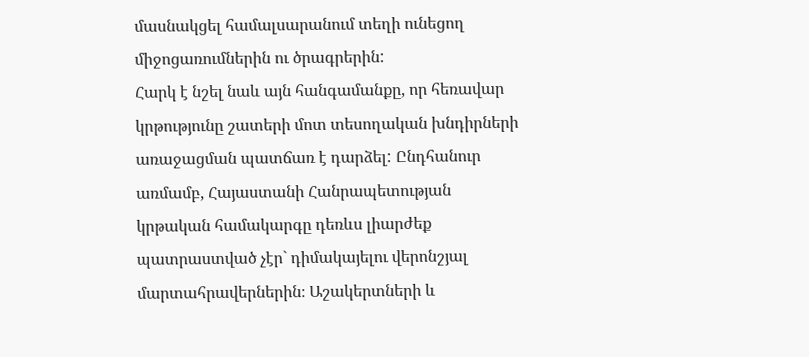մասնակցել համալսարանում տեղի ունեցող միջոցառումներին ու ծրագրերին:
Հարկ է նշել նաև այն հանգամանքը, որ հեռավար կրթությունը շատերի մոտ տեսողական խնդիրների առաջացման պատճառ է դարձել: Ընդհանուր առմամբ, Հայաստանի Հանրապետության կրթական համակարգը դեռևս լիարժեք պատրաստված չէր` դիմակայելու վերոնշյալ մարտահրավերներին։ Աշակերտների և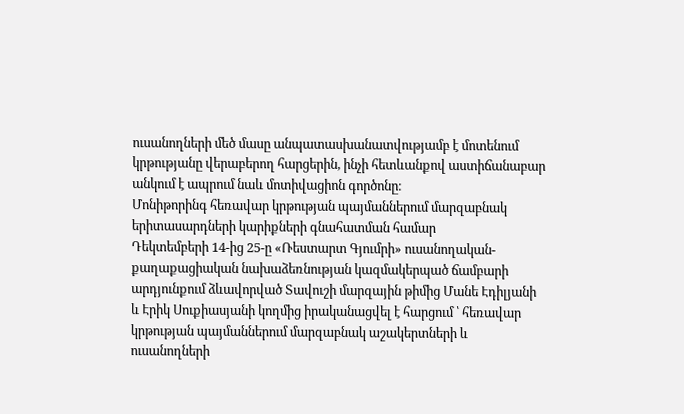ուսանողների մեծ մասը անպատասխանատվությամբ է մոտենում կրթությանը վերաբերող հարցերին, ինչի հետևանքով աստիճանաբար անկում է ապրում նաև մոտիվացիոն գործոնը։
Մոնիթորինգ հեռավար կրթության պայմաններում մարզաբնակ երիտասարդների կարիքների գնահատման համար
Դեկտեմբերի 14-ից 25-ը «Ռեստարտ Գյումրի» ուսանողական-քաղաքացիական նախաձեռնության կազմակերպած ճամբարի արդյունքում ձևավորված Տավուշի մարզային թիմից Մանե Էդիլյանի և Էրիկ Սուքիասյանի կողմից իրականացվել է հարցում ՝ հեռավար կրթության պայմաններում մարզաբնակ աշակերտների և ուսանողների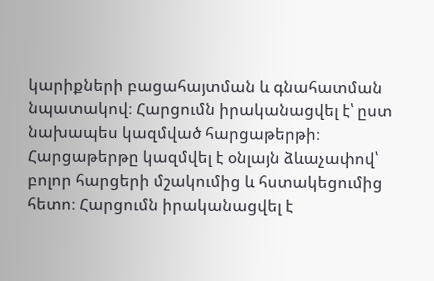կարիքների բացահայտման և գնահատման նպատակով։ Հարցումն իրականացվել է՝ ըստ նախապես կազմված հարցաթերթի։ Հարցաթերթը կազմվել է օնլայն ձևաչափով՝ բոլոր հարցերի մշակումից և հստակեցումից հետո։ Հարցումն իրականացվել է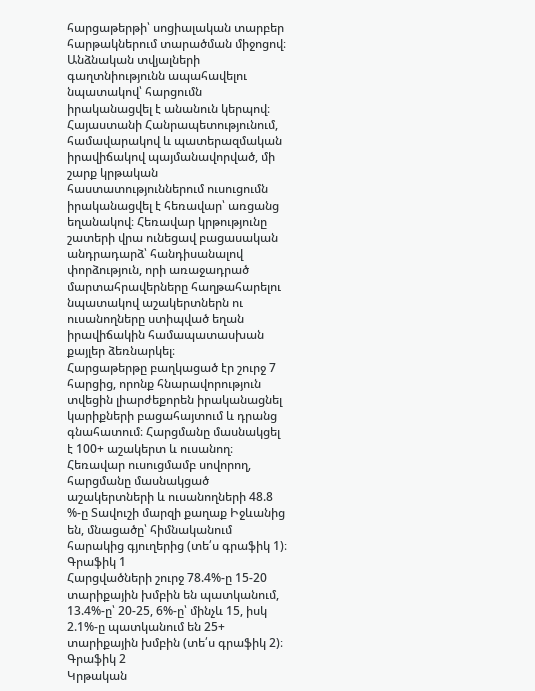հարցաթերթի՝ սոցիալական տարբեր հարթակներում տարածման միջոցով։ Անձնական տվյալների գաղտնիությունն ապահավելու նպատակով՝ հարցումն իրականացվել է անանուն կերպով։
Հայաստանի Հանրապետությունում, համավարակով և պատերազմական իրավիճակով պայմանավորված, մի շարք կրթական հաստատություններում ուսուցումն իրականացվել է հեռավար՝ առցանց եղանակով։ Հեռավար կրթությունը շատերի վրա ունեցավ բացասական անդրադարձ՝ հանդիսանալով փորձություն, որի առաջադրած մարտահրավերները հաղթահարելու նպատակով աշակերտներն ու ուսանողները ստիպված եղան իրավիճակին համապատասխան քայլեր ձեռնարկել։
Հարցաթերթը բաղկացած էր շուրջ 7 հարցից, որոնք հնարավորություն տվեցին լիարժեքորեն իրականացնել կարիքների բացահայտում և դրանց գնահատում։ Հարցմանը մասնակցել է 100+ աշակերտ և ուսանող։
Հեռավար ուսուցմամբ սովորող, հարցմանը մասնակցած աշակերտների և ուսանողների 48.8 %-ը Տավուշի մարզի քաղաք Իջևանից են, մնացածը՝ հիմնականում հարակից գյուղերից (տե՛ս գրաֆիկ 1)։
Գրաֆիկ 1
Հարցվածների շուրջ 78.4%-ը 15-20 տարիքային խմբին են պատկանում, 13.4%-ը՝ 20-25, 6%-ը՝ մինչև 15, իսկ 2.1%-ը պատկանում են 25+ տարիքային խմբին (տե՛ս գրաֆիկ 2)։
Գրաֆիկ 2
Կրթական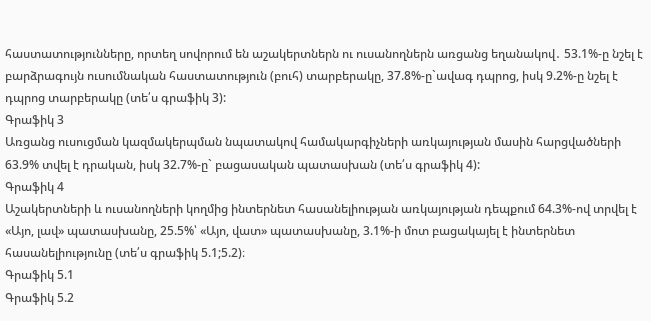հաստատությունները, որտեղ սովորում են աշակերտներն ու ուսանողներն առցանց եղանակով․ 53.1%-ը նշել է բարձրագույն ուսումնական հաստատություն (բուհ) տարբերակը, 37.8%-ը`ավագ դպրոց, իսկ 9.2%-ը նշել է դպրոց տարբերակը (տե՛ս գրաֆիկ 3):
Գրաֆիկ 3
Առցանց ուսուցման կազմակերպման նպատակով համակարգիչների առկայության մասին հարցվածների 63.9% տվել է դրական, իսկ 32.7%-ը` բացասական պատասխան (տե՛ս գրաֆիկ 4):
Գրաֆիկ 4
Աշակերտների և ուսանողների կողմից ինտերնետ հասանելիության առկայության դեպքում 64.3%-ով տրվել է «Այո, լավ» պատասխանը, 25.5%՝ «Այո, վատ» պատասխանը, 3.1%-ի մոտ բացակայել է ինտերնետ հասանելիությունը (տե՛ս գրաֆիկ 5.1;5.2)։
Գրաֆիկ 5.1
Գրաֆիկ 5.2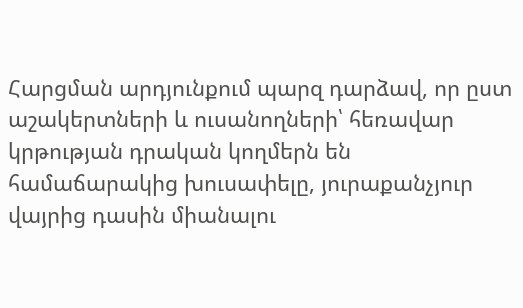Հարցման արդյունքում պարզ դարձավ, որ ըստ աշակերտների և ուսանողների՝ հեռավար կրթության դրական կողմերն են համաճարակից խուսափելը, յուրաքանչյուր վայրից դասին միանալու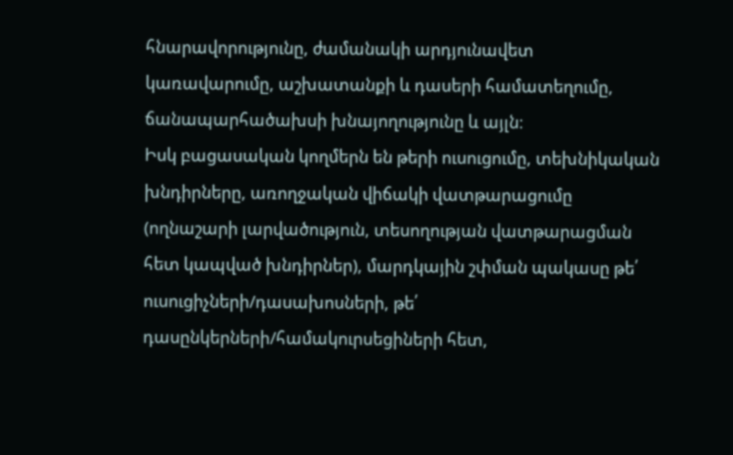հնարավորությունը, ժամանակի արդյունավետ կառավարումը, աշխատանքի և դասերի համատեղումը, ճանապարհածախսի խնայողությունը և այլն։
Իսկ բացասական կողմերն են թերի ուսուցումը, տեխնիկական խնդիրները, առողջական վիճակի վատթարացումը (ողնաշարի լարվածություն, տեսողության վատթարացման հետ կապված խնդիրներ), մարդկային շփման պակասը թե՛ ուսուցիչների/դասախոսների, թե՛ դասընկերների/համակուրսեցիների հետ,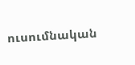ուսումնական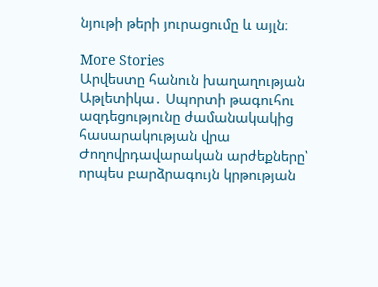նյութի թերի յուրացումը և այլն։

More Stories
Արվեստը հանուն խաղաղության
Աթլետիկա․ Սպորտի թագուհու ազդեցությունը ժամանակակից հասարակության վրա
Ժողովրդավարական արժեքները՝ որպես բարձրագույն կրթության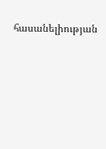հասանելիության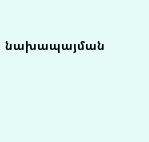նախապայման